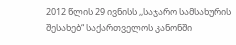2012 წლის 29 ივნისს ,,საჯარო სამსახურის შესახებ“ საქართველოს კანონში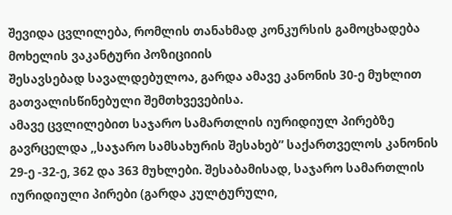შევიდა ცვლილება, რომლის თანახმად კონკურსის გამოცხადება მოხელის ვაკანტური პოზიციიის
შესავსებად სავალდებულოა, გარდა ამავე კანონის 30-ე მუხლით გათვალისწინებული შემთხვევებისა.
ამავე ცვლილებით საჯარო სამართლის იურიდიულ პირებზე გავრცელდა ,,საჯარო სამსახურის შესახებ” საქართველოს კანონის
29-ე -32-ე, 362 და 363 მუხლები. შესაბამისად, საჯარო სამართლის იურიდიული პირები (გარდა კულტურული,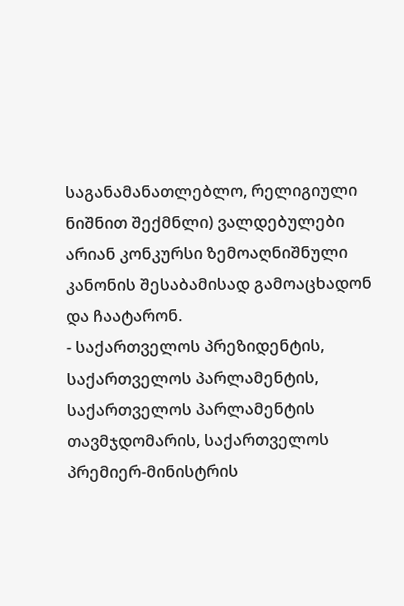საგანამანათლებლო, რელიგიული ნიშნით შექმნლი) ვალდებულები არიან კონკურსი ზემოაღნიშნული
კანონის შესაბამისად გამოაცხადონ და ჩაატარონ.
- საქართველოს პრეზიდენტის, საქართველოს პარლამენტის, საქართველოს პარლამენტის
თავმჯდომარის, საქართველოს პრემიერ-მინისტრის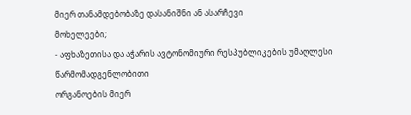მიერ თანამდებობაზე დასანიშნი ან ასარჩევი
მოხელეები;
- აფხაზეთისა და აჭარის ავტონომიური რესპუბლიკების უმაღლესი წარმომადგენლობითი
ორგანოების მიერ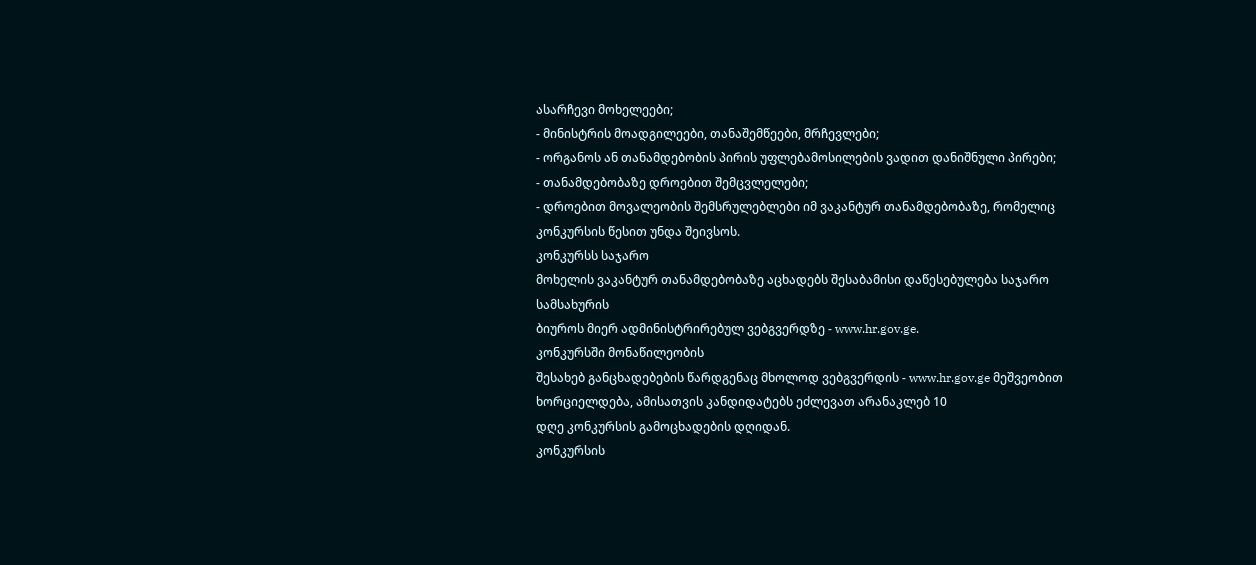ასარჩევი მოხელეები;
- მინისტრის მოადგილეები, თანაშემწეები, მრჩევლები;
- ორგანოს ან თანამდებობის პირის უფლებამოსილების ვადით დანიშნული პირები;
- თანამდებობაზე დროებით შემცვლელები;
- დროებით მოვალეობის შემსრულებლები იმ ვაკანტურ თანამდებობაზე, რომელიც
კონკურსის წესით უნდა შეივსოს.
კონკურსს საჯარო
მოხელის ვაკანტურ თანამდებობაზე აცხადებს შესაბამისი დაწესებულება საჯარო სამსახურის
ბიუროს მიერ ადმინისტრირებულ ვებგვერდზე - www.hr.gov.ge.
კონკურსში მონაწილეობის
შესახებ განცხადებების წარდგენაც მხოლოდ ვებგვერდის - www.hr.gov.ge მეშვეობით ხორციელდება, ამისათვის კანდიდატებს ეძლევათ არანაკლებ 10
დღე კონკურსის გამოცხადების დღიდან.
კონკურსის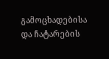გამოცხადებისა
და ჩატარების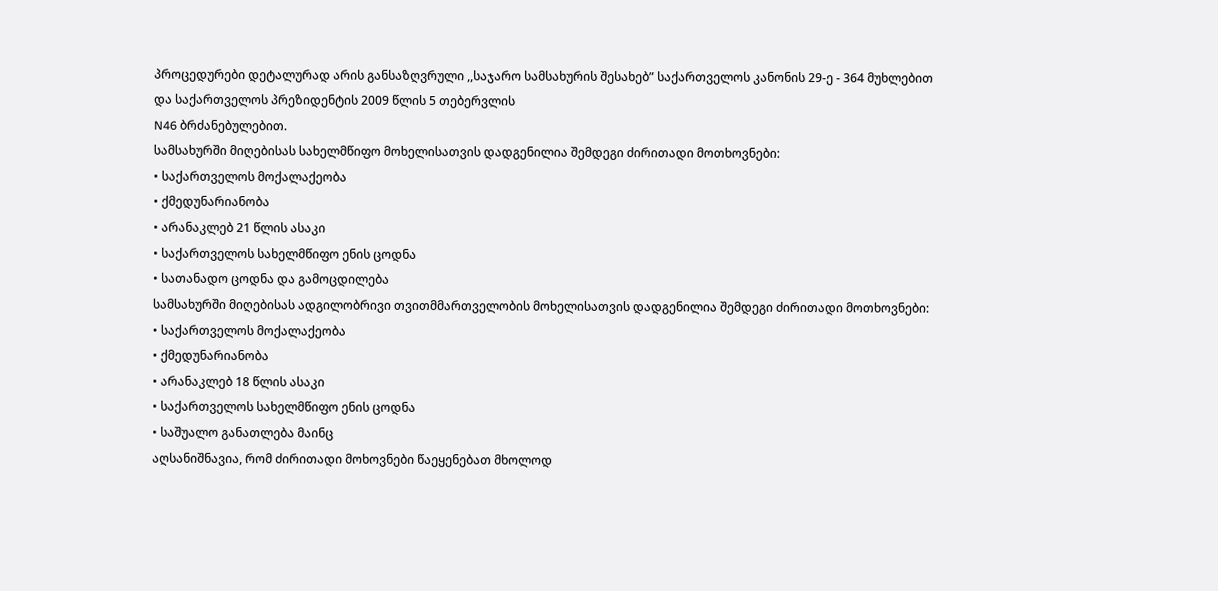პროცედურები დეტალურად არის განსაზღვრული ,,საჯარო სამსახურის შესახებ” საქართველოს კანონის 29-ე - 364 მუხლებით
და საქართველოს პრეზიდენტის 2009 წლის 5 თებერვლის
N46 ბრძანებულებით.
სამსახურში მიღებისას სახელმწიფო მოხელისათვის დადგენილია შემდეგი ძირითადი მოთხოვნები:
• საქართველოს მოქალაქეობა
• ქმედუნარიანობა
• არანაკლებ 21 წლის ასაკი
• საქართველოს სახელმწიფო ენის ცოდნა
• სათანადო ცოდნა და გამოცდილება
სამსახურში მიღებისას ადგილობრივი თვითმმართველობის მოხელისათვის დადგენილია შემდეგი ძირითადი მოთხოვნები:
• საქართველოს მოქალაქეობა
• ქმედუნარიანობა
• არანაკლებ 18 წლის ასაკი
• საქართველოს სახელმწიფო ენის ცოდნა
• საშუალო განათლება მაინც
აღსანიშნავია, რომ ძირითადი მოხოვნები წაეყენებათ მხოლოდ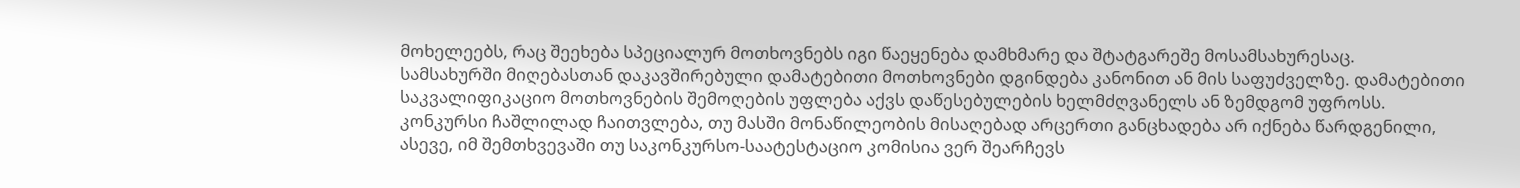მოხელეებს, რაც შეეხება სპეციალურ მოთხოვნებს იგი წაეყენება დამხმარე და შტატგარეშე მოსამსახურესაც.
სამსახურში მიღებასთან დაკავშირებული დამატებითი მოთხოვნები დგინდება კანონით ან მის საფუძველზე. დამატებითი საკვალიფიკაციო მოთხოვნების შემოღების უფლება აქვს დაწესებულების ხელმძღვანელს ან ზემდგომ უფროსს.
კონკურსი ჩაშლილად ჩაითვლება, თუ მასში მონაწილეობის მისაღებად არცერთი განცხადება არ იქნება წარდგენილი, ასევე, იმ შემთხვევაში თუ საკონკურსო-საატესტაციო კომისია ვერ შეარჩევს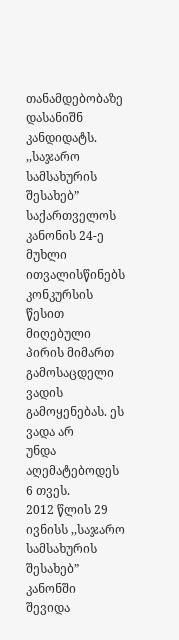თანამდებობაზე დასანიშნ კანდიდატს.
,,საჯარო სამსახურის შესახებ” საქართველოს კანონის 24-ე მუხლი ითვალისწინებს
კონკურსის წესით მიღებული პირის მიმართ გამოსაცდელი ვადის გამოყენებას. ეს ვადა არ
უნდა აღემატებოდეს 6 თვეს.
2012 წლის 29 ივნისს ,,საჯარო სამსახურის შესახებ” კანონში
შევიდა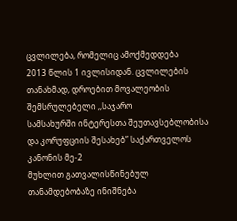ცვლილება, რომელიც ამოქმედდება
2013 წლის 1 ივლისიდან. ცვლილების თანახმად, დროებით მოვალეობის შემსრულებელი ,,საჯარო
სამსახურში ინტერესთა შეუთავსებლობისა და კორუფციის შესახებ” საქართველოს კანონის მე-2
მუხლით გათვალისწინებულ თანამდებობაზე ინიშნება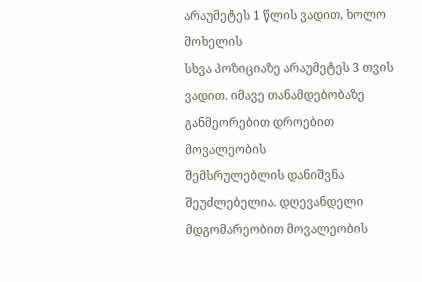არაუმეტეს 1 წლის ვადით, ხოლო მოხელის
სხვა პოზიციაზე არაუმეტეს 3 თვის ვადით. იმავე თანამდებობაზე განმეორებით დროებით მოვალეობის
შემსრულებლის დანიშვნა შეუძლებელია. დღევანდელი მდგომარეობით მოვალეობის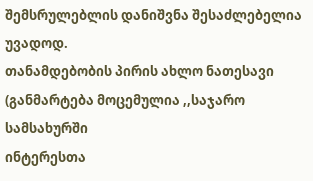შემსრულებლის დანიშვნა შესაძლებელია უვადოდ.
თანამდებობის პირის ახლო ნათესავი (განმარტება მოცემულია ,,საჯარო სამსახურში
ინტერესთა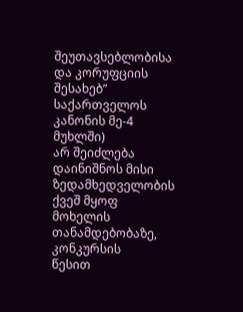შეუთავსებლობისა და კორუფციის შესახებ” საქართველოს კანონის მე-4 მუხლში)
არ შეიძლება დაინიშნოს მისი ზედამხედველობის ქვეშ მყოფ მოხელის თანამდებობაზე, კონკურსის
წესით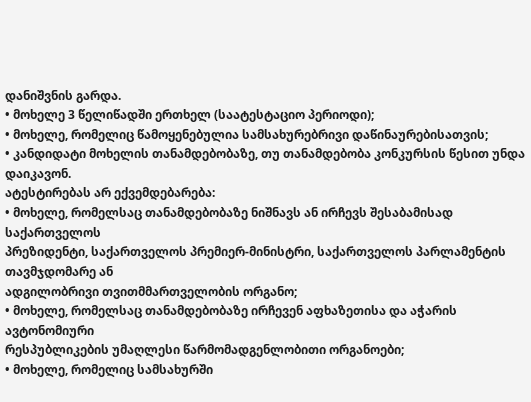დანიშვნის გარდა.
• მოხელე 3 წელიწადში ერთხელ (საატესტაციო პერიოდი);
• მოხელე, რომელიც წამოყენებულია სამსახურებრივი დაწინაურებისათვის;
• კანდიდატი მოხელის თანამდებობაზე, თუ თანამდებობა კონკურსის წესით უნდა
დაიკავონ.
ატესტირებას არ ექვემდებარება:
• მოხელე, რომელსაც თანამდებობაზე ნიშნავს ან ირჩევს შესაბამისად საქართველოს
პრეზიდენტი, საქართველოს პრემიერ-მინისტრი, საქართველოს პარლამენტის თავმჯდომარე ან
ადგილობრივი თვითმმართველობის ორგანო;
• მოხელე, რომელსაც თანამდებობაზე ირჩევენ აფხაზეთისა და აჭარის ავტონომიური
რესპუბლიკების უმაღლესი წარმომადგენლობითი ორგანოები;
• მოხელე, რომელიც სამსახურში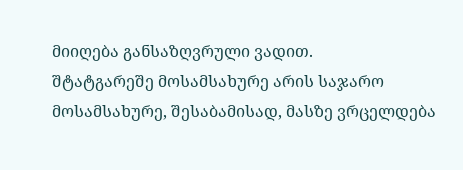მიიღება განსაზღვრული ვადით.
შტატგარეშე მოსამსახურე არის საჯარო მოსამსახურე, შესაბამისად, მასზე ვრცელდება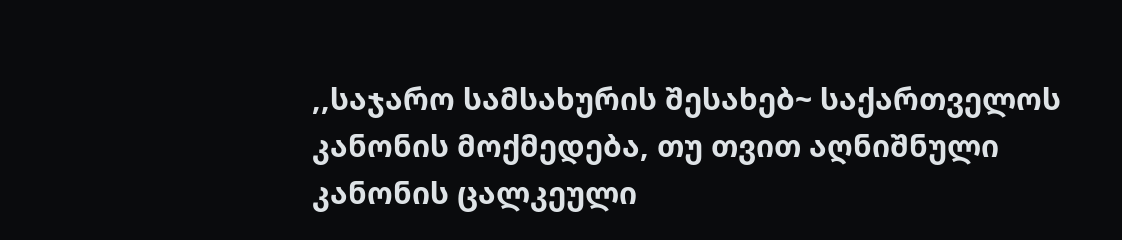,,საჯარო სამსახურის შესახებ~ საქართველოს კანონის მოქმედება, თუ თვით აღნიშნული კანონის ცალკეული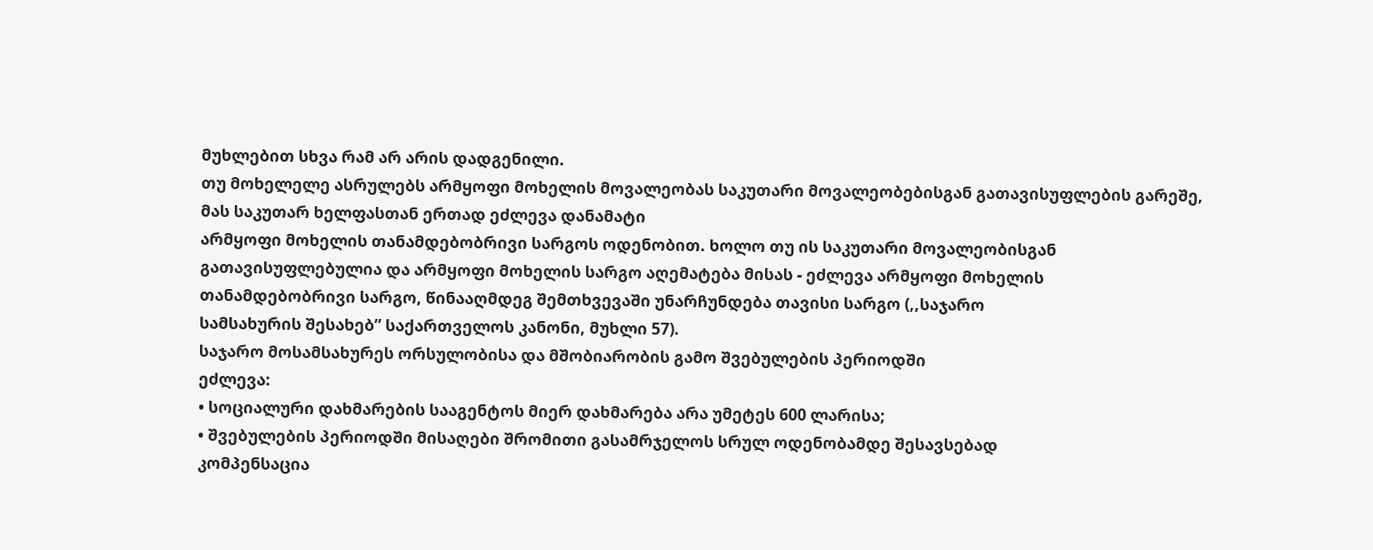მუხლებით სხვა რამ არ არის დადგენილი.
თუ მოხელელე ასრულებს არმყოფი მოხელის მოვალეობას საკუთარი მოვალეობებისგან გათავისუფლების გარეშე,
მას საკუთარ ხელფასთან ერთად ეძლევა დანამატი
არმყოფი მოხელის თანამდებობრივი სარგოს ოდენობით. ხოლო თუ ის საკუთარი მოვალეობისგან
გათავისუფლებულია და არმყოფი მოხელის სარგო აღემატება მისას - ეძლევა არმყოფი მოხელის
თანამდებობრივი სარგო, წინააღმდეგ შემთხვევაში უნარჩუნდება თავისი სარგო (,,საჯარო
სამსახურის შესახებ” საქართველოს კანონი, მუხლი 57).
საჯარო მოსამსახურეს ორსულობისა და მშობიარობის გამო შვებულების პერიოდში
ეძლევა:
• სოციალური დახმარების სააგენტოს მიერ დახმარება არა უმეტეს 600 ლარისა;
• შვებულების პერიოდში მისაღები შრომითი გასამრჯელოს სრულ ოდენობამდე შესავსებად
კომპენსაცია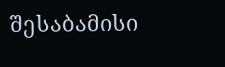შესაბამისი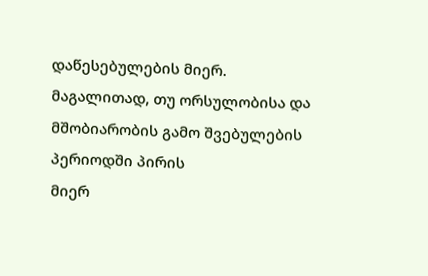დაწესებულების მიერ.
მაგალითად, თუ ორსულობისა და მშობიარობის გამო შვებულების პერიოდში პირის
მიერ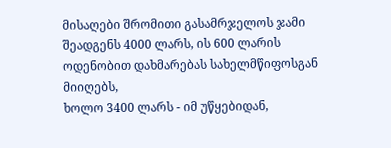მისაღები შრომითი გასამრჯელოს ჯამი შეადგენს 4000 ლარს, ის 600 ლარის ოდენობით დახმარებას სახელმწიფოსგან მიიღებს,
ხოლო 3400 ლარს - იმ უწყებიდან,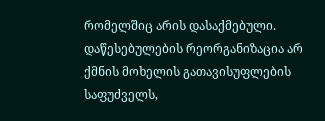რომელშიც არის დასაქმებული.
დაწესებულების რეორგანიზაცია არ ქმნის მოხელის გათავისუფლების საფუძველს,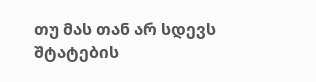თუ მას თან არ სდევს შტატების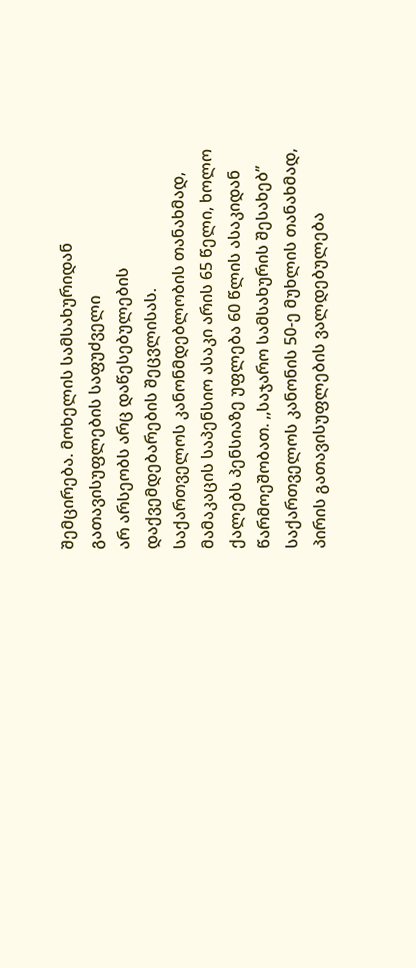შემცირება. მოხელის სამსახურიდან გათავისუფლების საფუძველი
არ არსეობს არც დაწესებულების დაქვემდებარების შეცვლისას.
საქართველოს კანონმდებლობის თანახმად, მამაკაცის საპენსიო ასაკი არის 65 წელი, ხოლო ქალებს პენსიაზე უფლება 60 წლის ასაკიდან
წარმოეშობათ. ,,საჯარო სამსახურის შესახებ’’ საქართველოს კანონის 50-ე მუხლის თანახმად,
პირის გათავისუფლების ვალდებულება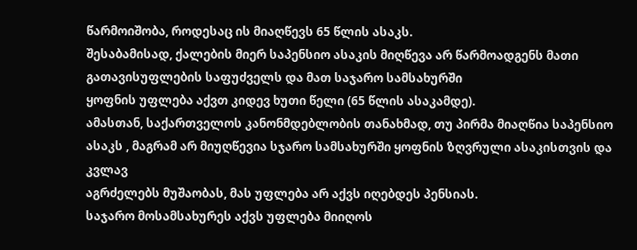წარმოიშობა, როდესაც ის მიაღწევს 65 წლის ასაკს.
შესაბამისად, ქალების მიერ საპენსიო ასაკის მიღწევა არ წარმოადგენს მათი გათავისუფლების საფუძველს და მათ საჯარო სამსახურში
ყოფნის უფლება აქვთ კიდევ ხუთი წელი (65 წლის ასაკამდე).
ამასთან, საქართველოს კანონმდებლობის თანახმად, თუ პირმა მიაღწია საპენსიო
ასაკს , მაგრამ არ მიუღწევია სჯარო სამსახურში ყოფნის ზღვრული ასაკისთვის და კვლავ
აგრძელებს მუშაობას, მას უფლება არ აქვს იღებდეს პენსიას.
საჯარო მოსამსახურეს აქვს უფლება მიიღოს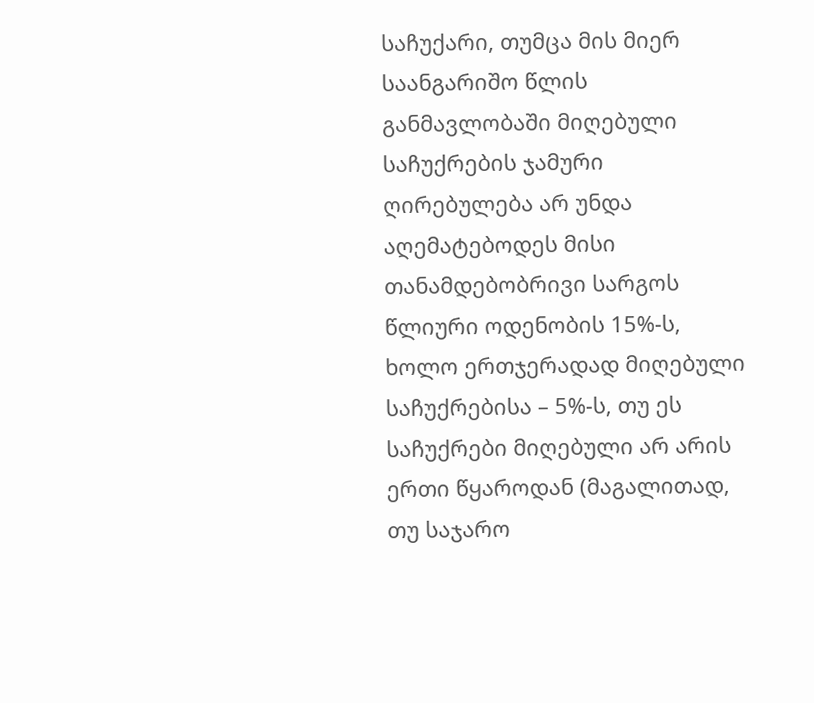საჩუქარი, თუმცა მის მიერ საანგარიშო წლის განმავლობაში მიღებული საჩუქრების ჯამური ღირებულება არ უნდა აღემატებოდეს მისი თანამდებობრივი სარგოს წლიური ოდენობის 15%-ს, ხოლო ერთჯერადად მიღებული საჩუქრებისა – 5%-ს, თუ ეს საჩუქრები მიღებული არ არის ერთი წყაროდან (მაგალითად, თუ საჯარო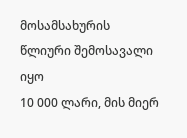მოსამსახურის წლიური შემოსავალი იყო
10 000 ლარი, მის მიერ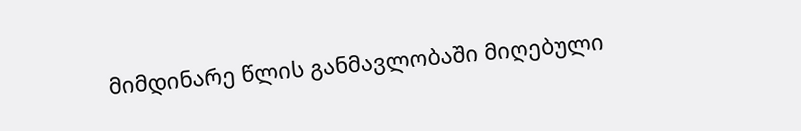მიმდინარე წლის განმავლობაში მიღებული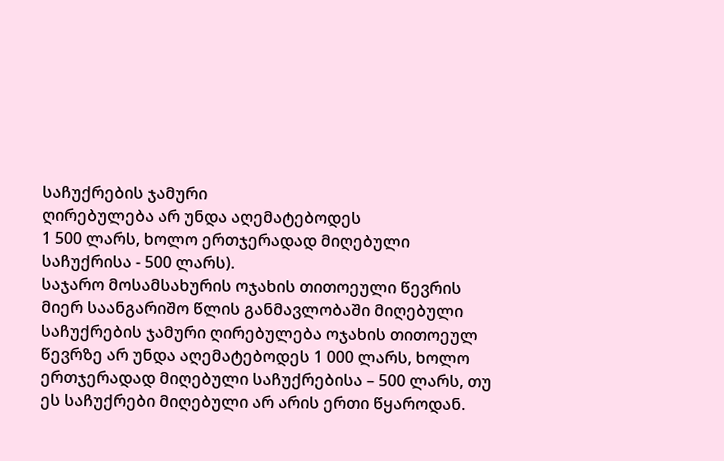საჩუქრების ჯამური
ღირებულება არ უნდა აღემატებოდეს
1 500 ლარს, ხოლო ერთჯერადად მიღებული საჩუქრისა - 500 ლარს).
საჯარო მოსამსახურის ოჯახის თითოეული წევრის მიერ საანგარიშო წლის განმავლობაში მიღებული საჩუქრების ჯამური ღირებულება ოჯახის თითოეულ წევრზე არ უნდა აღემატებოდეს 1 000 ლარს, ხოლო ერთჯერადად მიღებული საჩუქრებისა – 500 ლარს, თუ ეს საჩუქრები მიღებული არ არის ერთი წყაროდან.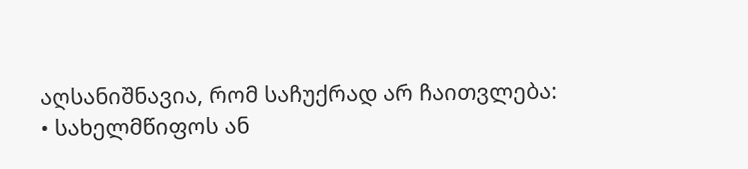აღსანიშნავია, რომ საჩუქრად არ ჩაითვლება:
• სახელმწიფოს ან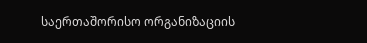საერთაშორისო ორგანიზაციის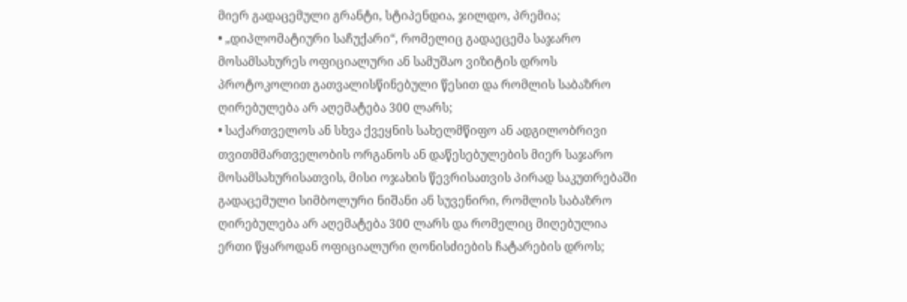მიერ გადაცემული გრანტი, სტიპენდია, ჯილდო, პრემია;
• „დიპლომატიური საჩუქარი“, რომელიც გადაეცემა საჯარო მოსამსახურეს ოფიციალური ან სამუშაო ვიზიტის დროს პროტოკოლით გათვალისწინებული წესით და რომლის საბაზრო ღირებულება არ აღემატება 300 ლარს;
• საქართველოს ან სხვა ქვეყნის სახელმწიფო ან ადგილობრივი თვითმმართველობის ორგანოს ან დაწესებულების მიერ საჯარო მოსამსახურისათვის, მისი ოჯახის წევრისათვის პირად საკუთრებაში გადაცემული სიმბოლური ნიშანი ან სუვენირი, რომლის საბაზრო ღირებულება არ აღემატება 300 ლარს და რომელიც მიღებულია ერთი წყაროდან ოფიციალური ღონისძიების ჩატარების დროს;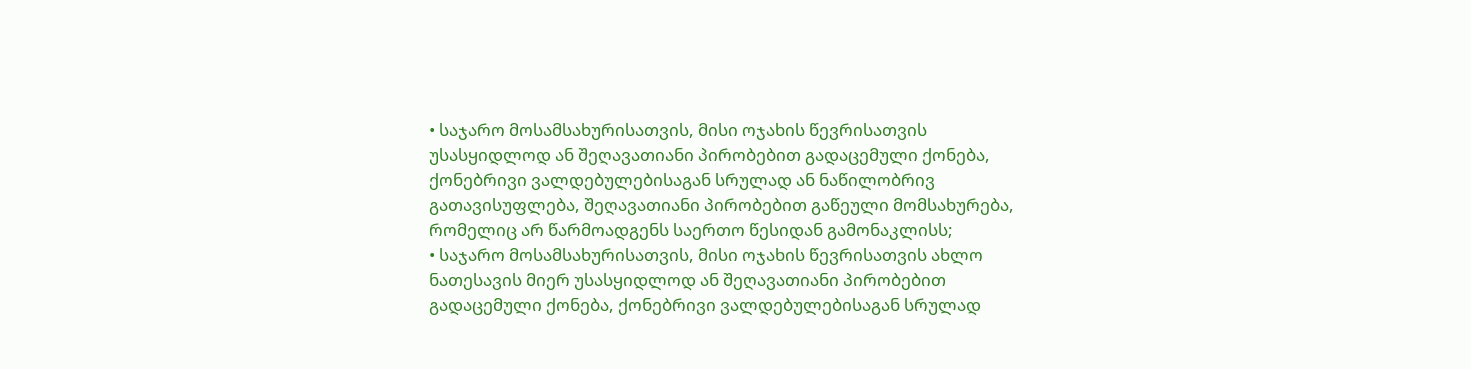• საჯარო მოსამსახურისათვის, მისი ოჯახის წევრისათვის უსასყიდლოდ ან შეღავათიანი პირობებით გადაცემული ქონება, ქონებრივი ვალდებულებისაგან სრულად ან ნაწილობრივ გათავისუფლება, შეღავათიანი პირობებით გაწეული მომსახურება, რომელიც არ წარმოადგენს საერთო წესიდან გამონაკლისს;
• საჯარო მოსამსახურისათვის, მისი ოჯახის წევრისათვის ახლო ნათესავის მიერ უსასყიდლოდ ან შეღავათიანი პირობებით გადაცემული ქონება, ქონებრივი ვალდებულებისაგან სრულად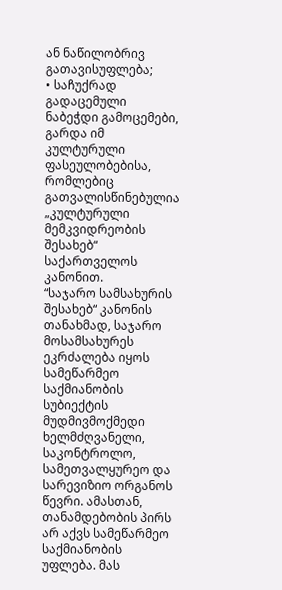ან ნაწილობრივ გათავისუფლება;
• საჩუქრად გადაცემული ნაბეჭდი გამოცემები, გარდა იმ კულტურული ფასეულობებისა, რომლებიც გათვალისწინებულია „კულტურული მემკვიდრეობის შესახებ“ საქართველოს კანონით.
“საჯარო სამსახურის შესახებ“ კანონის თანახმად, საჯარო მოსამსახურეს ეკრძალება იყოს სამეწარმეო საქმიანობის სუბიექტის მუდმივმოქმედი ხელმძღვანელი, საკონტროლო, სამეთვალყურეო და სარევიზიო ორგანოს წევრი. ამასთან, თანამდებობის პირს არ აქვს სამეწარმეო საქმიანობის უფლება. მას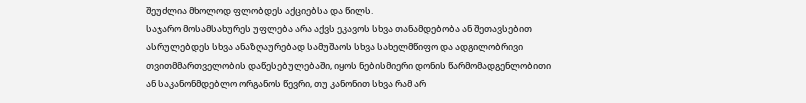შეუძლია მხოლოდ ფლობდეს აქციებსა და წილს.
საჯარო მოსამსახურეს უფლება არა აქვს ეკავოს სხვა თანამდებობა ან შეთავსებით ასრულებდეს სხვა ანაზღაურებად სამუშაოს სხვა სახელმწიფო და ადგილობრივი თვითმმართველობის დაწესებულებაში, იყოს ნებისმიერი დონის წარმომადგენლობითი ან საკანონმდებლო ორგანოს წევრი, თუ კანონით სხვა რამ არ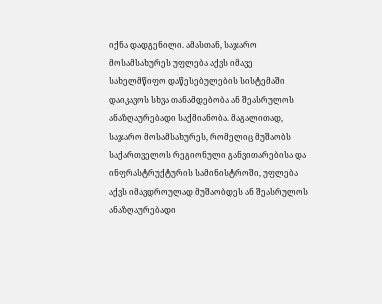იქნა დადგენილი. ამასთან, საჯარო მოსამსახურეს უფლება აქვს იმავე სახელმწიფო დაწესებულების სისტემაში დაიკავოს სხვა თანამდებობა ან შეასრულოს ანაზღაურებადი საქმიანობა. მაგალითად, საჯარო მოსამსახურეს, რომელიც მუშაობს საქართველოს რეგიონული განვითარებისა და ინფრასტრუქტურის სამინისტროში, უფლება აქვს იმავდროულად მუშაობდეს ან შეასრულოს ანაზღაურებადი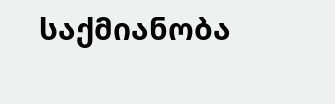საქმიანობა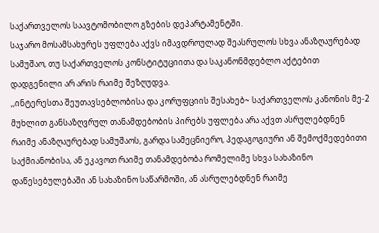საქართველოს საავტომობილო გზების დეპარტამენტში.
საჯარო მოსამსახურეს უფლება აქვს იმავდროულად შეასრულოს სხვა ანაზღაურებად სამუშაო, თუ საქართველოს კონსტიტუციითა და საკანონმდებლო აქტებით დადგენილი არ არის რაიმე შეზღუდვა.
,,ინტერესთა შეუთავსებლობისა და კორუფციის შესახებ~ საქართველოს კანონის მე-2 მუხლით განსაზღვრულ თანამდებობის პირებს უფლება არა აქვთ ასრულებდნენ რაიმე ანაზღაურებად სამუშაოს, გარდა სამეცნიერო, პედაგოგიური ან შემოქმედებითი საქმიანობისა, ან ეკავოთ რაიმე თანამდებობა რომელიმე სხვა სახაზინო დაწესებულებაში ან სახაზინო საწარმოში, ან ასრულებდნენ რაიმე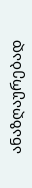ანაზღაურებად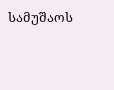სამუშაოს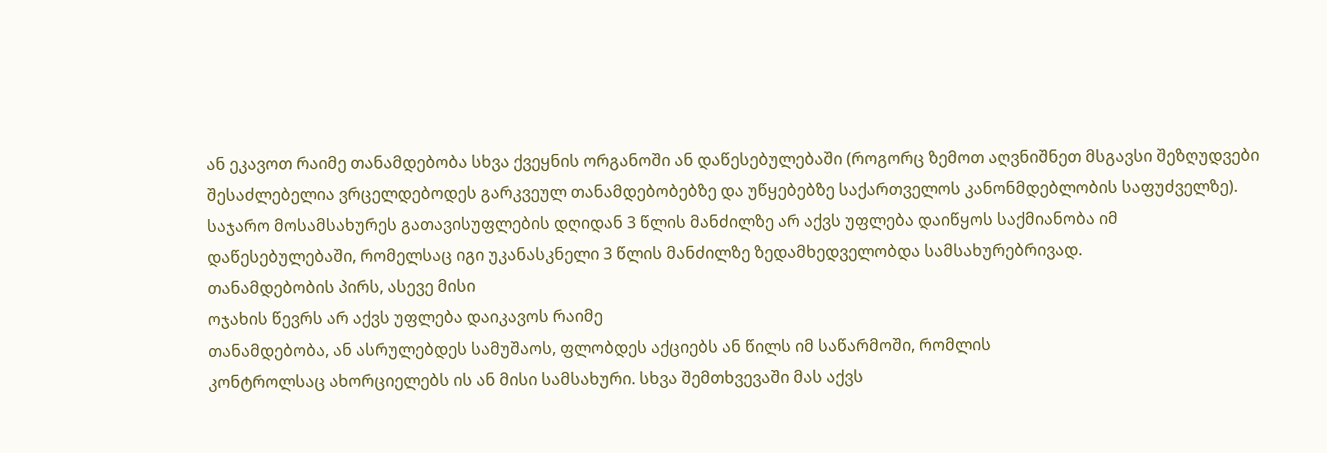ან ეკავოთ რაიმე თანამდებობა სხვა ქვეყნის ორგანოში ან დაწესებულებაში (როგორც ზემოთ აღვნიშნეთ მსგავსი შეზღუდვები შესაძლებელია ვრცელდებოდეს გარკვეულ თანამდებობებზე და უწყებებზე საქართველოს კანონმდებლობის საფუძველზე).
საჯარო მოსამსახურეს გათავისუფლების დღიდან 3 წლის მანძილზე არ აქვს უფლება დაიწყოს საქმიანობა იმ დაწესებულებაში, რომელსაც იგი უკანასკნელი 3 წლის მანძილზე ზედამხედველობდა სამსახურებრივად.
თანამდებობის პირს, ასევე მისი
ოჯახის წევრს არ აქვს უფლება დაიკავოს რაიმე
თანამდებობა, ან ასრულებდეს სამუშაოს, ფლობდეს აქციებს ან წილს იმ საწარმოში, რომლის
კონტროლსაც ახორციელებს ის ან მისი სამსახური. სხვა შემთხვევაში მას აქვს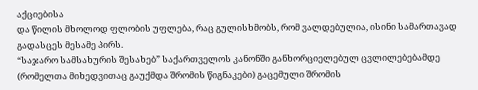აქციებისა
და წილის მხოლოდ ფლობის უფლება, რაც გულისხმობს, რომ ვალდებულია, ისინი სამართავად
გადასცეს მესამე პირს.
“საჯარო სამსახურის შესახებ” საქართველოს კანონში განხორციელებულ ცვლილებებამდე (რომელთა მიხედვითაც გაუქმდა შრომის წიგნაკები) გაცემული შრომის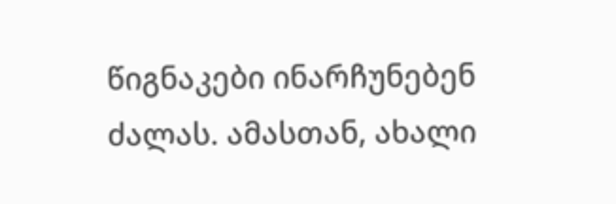წიგნაკები ინარჩუნებენ ძალას. ამასთან, ახალი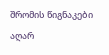შრომის წიგნაკები აღარ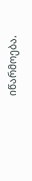იწარმოება.